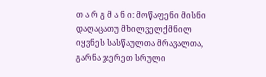თ ა რ გ მ ა ნ ი: მოწაფენი მისნი დაღაცათუ მხილველქმნილ იყვნეს სასწაულთა მრავალთა, გარნა ჯერეთ სრული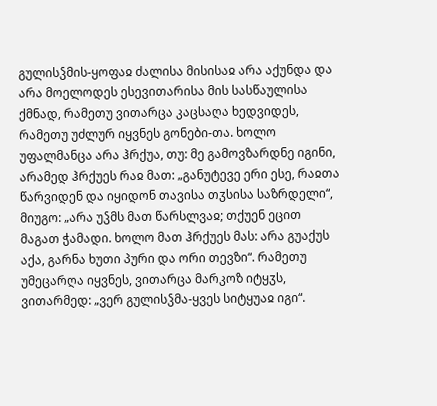გულისჴმის-ყოფაჲ ძალისა მისისაჲ არა აქუნდა და არა მოელოდეს ესევითარისა მის სასწაულისა ქმნად, რამეთუ ვითარცა კაცსაღა ხედვიდეს, რამეთუ უძლურ იყვნეს გონები-თა. ხოლო უფალმანცა არა ჰრქუა, თუ: მე გამოვზარდნე იგინი, არამედ ჰრქუეს რაჲ მათ: „განუტევე ერი ესე, რაჲთა წარვიდენ და იყიდონ თავისა თჳსისა საზრდელი“, მიუგო: „არა უჴმს მათ წარსლვაჲ; თქუენ ეცით მაგათ ჭამადი. ხოლო მათ ჰრქუეს მას: არა გუაქუს აქა, გარნა ხუთი პური და ორი თევზი“. რამეთუ უმეცარღა იყვნეს, ვითარცა მარკოზ იტყჳს, ვითარმედ: „ვერ გულისჴმა-ყვეს სიტყუაჲ იგი“.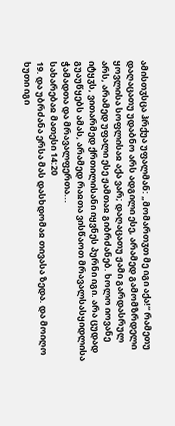ამისთჳსცა ჰრქუა უფალმან: „მომართჳთ მე იგი აქა!“ რამეთუ დაღაცათუ უდაბნო არს ადგილი ესე, არამედ გამომზრდელი ყოვლისა სოფლისაჲ აქა ვარ; დაღაცათუ ჟამი გარდასრულ არს, არამედ უფალი ესე ჟამთაჲ გიბრძანებ. ხოლო იოვანე იტყჳს, ვითარმედ ქრთილისანი იყვნეს პურნი იგი. არა ცუდად გუაუწყებს ამას, არამედ რაჲთა ვისწაოთ მრავალსასყიდლისა ჭამადთა და მრავალფერთა...
სახარებაჲ მათესი 14:20
19. და უბრძანა ერსა მას დასხდომაჲ თივასა ზედა. და მოიღო ხუთი იგი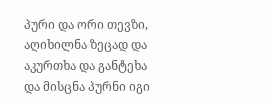პური და ორი თევზი, აღიხილნა ზეცად და აკურთხა და განტეხა და მისცნა პურნი იგი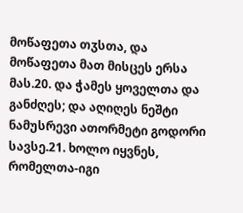მოწაფეთა თჳსთა, და მოწაფეთა მათ მისცეს ერსა მას.20. და ჭამეს ყოველთა და განძღეს; და აღიღეს ნეშტი ნამუსრევი ათორმეტი გოდორი სავსე.21. ხოლო იყვნეს, რომელთა-იგი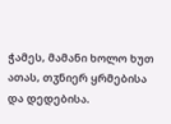ჭამეს, მამანი ხოლო ხუთ ათას, თჳნიერ ყრმებისა და დედებისა.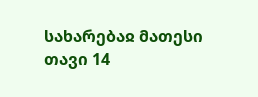სახარებაჲ მათესი თავი 14